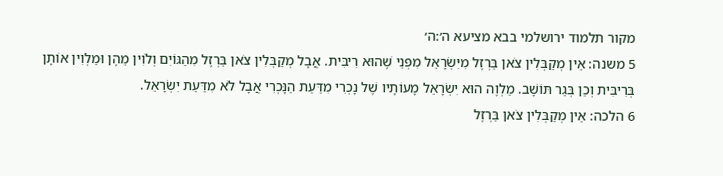מקור תלמוד ירושלמי בבא מציעא ה׳:ה׳
5 משנה: אֵין מְקַבְּלִין צֹאן בַּרְזֶל מִיִּשְׂרָאֵל מִפְּנֵי שֶׁהוּא רִיבִּית. אֲבָל מְקַבְּלִין צֹאן בַּרְזֶל מִהַגּוֹיִם וְלֹוִין מֵהֶן וּמַלְוִין אוֹתָן בְּרִיבִּית וְכֵן בְּגֵר תּוֹשָׁב. מַלְוֶה הוּא יִשְׂרָאֵל מָעוֹתָיו שֶׁל נָכְרִי מִדַּעַת הַנָּכְרִי אֲבָל לֹא מִדַּעַת יִשְׂרָאֵל.
6 הלכה: אֵין מְקַבְּלִין צֹאן בַּרְזֶל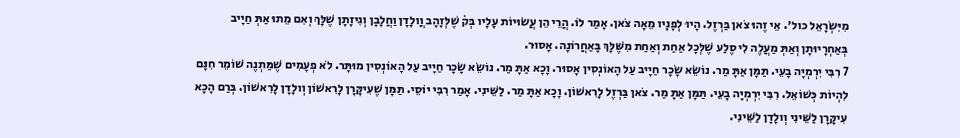מִיִּשְׂרָאֵל כול׳. אֵי זֶהוּ צֹאן בַּרְזֶל. הָיוּ לְפָנָיו מֵאָה צֹאן. אָמַר לוֹ. הֲרֵי הֵן עֲשׂוּיוֹת עָלָיו בְּק̇ שֶׁלְּזָהָב וֲולָדָן וַחֲלָבָן וְגִיזָתָן שֶׁלָּךְ וְאִם מֵתוּ אַתְּ חַיָיב בְּאַחְרָיוּתָן וְאַתְּ מַעֲלֶה לִי סֶלַע שֶׁלְּכָל אַחַת וְאַחַת מִשֶּׁלָּךְ בָּאַחֲרוֹנָה. אָסוּר.
7 רִבִּי יִרְמְיָה בָעֵי. תַּמָּן אַתָּ מַר. נוֹשֵׂא שָׂכָר חַיָיב עַל הָאוֹנְסִין אָסוּר. וָכָא אַתָּ מַר. נוֹשֵׂא שָׂכָר חַיָיב עַל הָאוֹנְסִין מוּתָּר. לֹא פְעָמִים שֶׁמַּתְנֶה שׁוֹמֵר חִנָּם לִהְיוֹת כְּשׁוֹאֵל. רִבִּי יִרְמְיָה בָעֵי. תַּמָּן אַתָּ מַר. צֹאן בַּרְזֶל לָרִאשׁוֹן. וָכָא אַתָּ מַר. לַשֵּׁינִי. אָמַר רִבִּי יוֹסֵי. תַּמָּן שֶׁעִיקָּרָן לָרִאשׁוֹן וְולָדָן לָרִאשׁוֹן. בְּרַם הָכָא עִיקָּרָן לַשֵּׁינִי וְולָדָן לַשֵּׁינִי.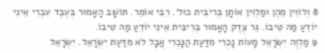8 וְלוֹוִין מֵהֶן וּמַלְוִין אוֹתָן בְּרִיבִּית כול׳. רִבִּי אוֹמֵר. תּוֹשָׁב הָאָמוּר בְּעֶבֶד עִבְרִי אֵינִי יוֹדֵעַ מַה טִיבוֹ. גֵּר צֶדֶק הָאָמוּר בְּרִיבִּית אֵינִי יוֹדֵעַ מַה טִיבוֹ.
9 מַלְוֶה יִשְׂרָאֵל מָעוֹת נָכְרִי מִדַּעַת הַנָּכְרִי אֲבָל לֹא מִדַּעַת יִשְׂרָאֵל. יִשְׂרָאֵל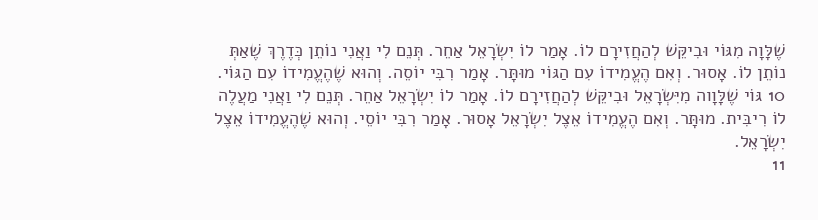שֶׁלָּוָה מִגּוֹי וּבִיקֵּשׁ לְהַחֲזִירָם לוֹ. אָמַר לוֹ יִשְׂרָאֵל אַחֵר. תְּנֵם לִי וַאֲנִי נוֹתֵן כְּדֶרֶךְ שֶׁאַתְּ נוֹתֵן לוֹ. אָסוּר. וְאִם הֶעֱמִידוֹ עִם הַגּוֹי מוּתָּר. אָמַר רִבִּי יוֹסֵה. וְהוּא שֶׁהֶעֱמִידוֹ עִם הַגּוֹי.
10 גּוֹי שֶׁלָּוָוה מִיִּשְׂרָאֵל וּבִיקֵּשׁ לְהַחֲזִירָם לוֹ. אָמַר לוֹ יִשְׂרָאֵל אַחֵר. תְּנֵם לִי וַאֲנִי מַעֲלֶה לוֹ רִיבִּית. מוּתָּר. וְאִם הֶעֱמִידוֹ אֵצֶל יִשְׂרָאֵל אָסוּר. אָמַר רִבִּי יוֹסֵי. וְהוּא שֶׁהֶעֱמִידוֹ אֵצֶל יִשְׂרָאֵל.
11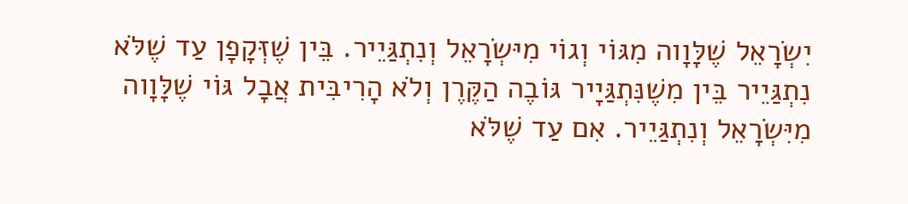יִשְׂרָאֵל שֶׁלָּוָוה מִגּוֹי וְגוֹי מִיּשְׂרָאֵל וְנִתְגַּיֵיר. בֵּין שֶׁזְּקָפָן עַד שֶׁלֹּא נִתְגַּיֵיר בֵּין מִשֶׁנִּתְגַּיָיר גּוֹבֶה הַקֶּרֶן וְלֹא הָרִיבִּית אֲבָל גּוֹי שֶׁלָּוָוה מִיִּשְׂרָאֵל וְנִתְגַּיֵיר. אִם עַד שֶׁלֹּא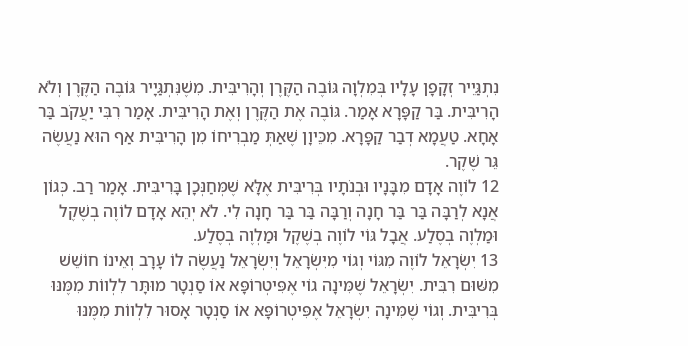נִתְגַּיֵיר זְקָפָן עָלָיו בְּמִלְוָה גּוֹבֶה הַקֶּרֶן וְהָרִיבִּית. מִשֶׁנִּתְגַּיָיר גּוֹבֶה הַקֶּרֶן וְלֹא הָרִיבִּית. בַּר קַפָּרָא אָמַר. גּוֹבֶה אֶת הַקֶּרֶן וְאֶת הָרִיבִּית. אָמַר רִבִּי יַעֲקֹב בַּר אָחָא. טַעֲמָא דְבַר קַפָּרָא. מִכֵּיוָן שֶׁאַתְּ מַבְרִיחוֹ מִן הָרִיבִּית אַף הוּא נַעֲשֶׂה גֵּר שֶׁקֶר.
12 לוֹוֶה אָדָם מִבָּנָיו וּבְנֹתָיו בְּרִיבִּית אֶלָּא שֶׁמְּחַנְּכָן בָּרִיבִּית. אָמַר רַב. כְּגוֹן אֲנָא לְרַבָּה בַּר בַּר חָנָה וְרַבָּה בַּר בַּר חָנָה לִי. לֹא יְהֵא אָדָם לוֹוֶה בְשֶׁקֶל וּמַלְוֶה בְסֶלַע. אֲבָל גּוֹי לוֹוֶה בְשֶׁקֶל וּמַלְוֶה בְסֶלַע.
13 יִשְׂרָאֵל לוֹוֶה מִגּוֹי וְגוֹי מִיִּשְׂרָאֵל וְיִשְׂרָאֵל נַעֲשֶׂה לוֹ עָרָב וְאֵינוֹ חוֹשֵׁשׁ מִשּׁוּם רִבִּית. יִשְׂרָאֵל שֶׁמִּינָה גוֹי אֶפִּיטְרוֹפָּא אוֹ סַנְטָר מוּתָּר לִלְווֹת מִמֶּנּוּ בְּרִיבִּית. וְגוֹי שֶׁמִּינָה יִשְׂרָאֵל אֶפִּיטְרוֹפָּא אוֹ סַנְטָר אָסוּר לִלְווֹת מִמֶּנּוּ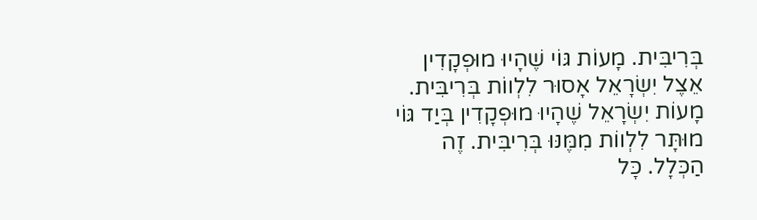בְּרִיבִּית. מָעוֹת גּוֹי שֶׁהָיוּ מוּפְקָדִין אֵצֶל יִשְׂרָאֵל אָסוּר לִלְווֹת בְּרִיבִּית. מָעוֹת יִשְׂרָאֵל שֶׁהָיוּ מוּפְקָדִין בְּיַד גּוֹי מוּתָּר לִלְווֹת מִמֶּנּוּ בְּרִיבִּית. זֶה הַכְּלָל. כָּל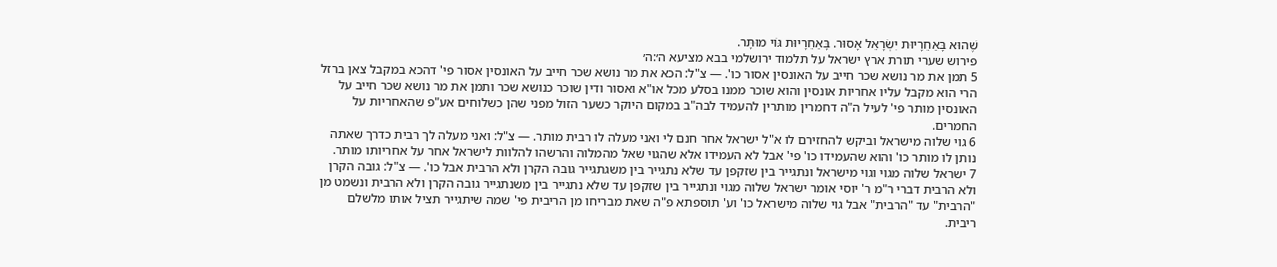שֶׁהוּא בָּאַחֵרָיוּת יִשְׂרָאֵל אָסוּר. בָּאַחֵרָיוּת גּוֹי מוּתָּר.
פירוש שערי תורת ארץ ישראל על תלמוד ירושלמי בבא מציעא ה׳:ה׳
5 תמן את מר נושא שכר חייב על האונסין אסור כו'. — צ"ל: הכא את מר נושא שכר חייב על האונסין אסור פי' דהכא במקבל צאן ברזל הרי הוא מקבל עליו אחריות אונסין והוא שוכר ממנו בסלע מכל או"א ואסור ודין שוכר כנושא שכר ותמן את מר נושא שכר חייב על האונסין מותר פי' לעיל ה"ה דחמרין מותרין להעמיד לבה"ב במקום היוקר כשער הזול מפני שהן כשלוחים אע"פ שהאחריות על החמרים.
6 גוי שלוה מישראל וביקש להחזירם לו א"ל ישראל אחר חנם לי ואני מעלה לו רבית מותר. — צ"ל: ואני מעלה לך רבית כדרך שאתה נותן לו מותר כו' והוא שהעמידו כו' פי' אבל לא העמידו אלא שהגוי שאל מהמלוה והרשהו להלוות לישראל אחר על אחריותו מותר.
7 ישראל שלוה מגוי וגוי מישראל ונתגייר בין שזקפן עד שלא נתגייר בין משגתגייר גובה הקרן ולא הרבית אבל כו'. — צ"ל: גובה הקרן ולא הרבית דברי ר"מ ר' יוסי אומר ישראל שלוה מגוי ונתגייר בין שזקפן עד שלא נתגייר בין משנתגייר גובה הקרן ולא הרבית ונשמט מן "הרבית" עד "הרבית" אבל גוי שלוה מישראל כו' וע' תוספתא פ"ה שאת מבריחו מן הריבית פי' שמה שיתגייר תציל אותו מלשלם ריבית.